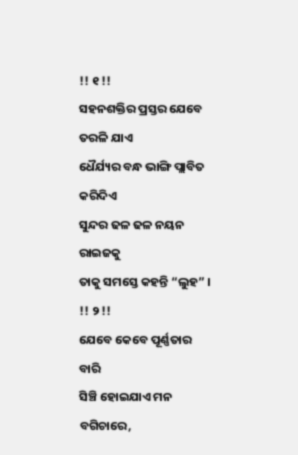!! ୧ !!
ସହନଶକ୍ତିର ପ୍ରସ୍ତର ଯେବେ ତରଳି ଯାଏ
ଧୈର୍ଯ୍ୟର ବନ୍ଧ ଭାଙ୍ଗି ପ୍ଲାବିତ କରିଦିଏ
ସୁନ୍ଦର ଢଳ ଢଳ ନୟନ ରାଇଜକୁ
ତାକୁ ସମସ୍ତେ କହନ୍ତି “ଲୁହ” ।
!! ୨ !!
ଯେବେ କେବେ ପୂର୍ଣ୍ଣତାର ବାରି
ସିଞ୍ଚି ହୋଇଯାଏ ମନ ବଗିଚାରେ,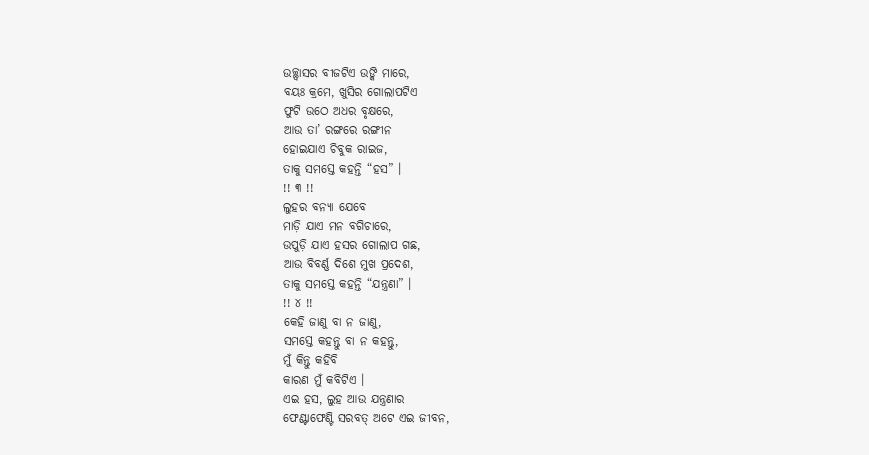ଉଚ୍ଛ୍ୱାସର ବୀଜଟିଏ ଉଙ୍କି ମାରେ,
ବୟଃ କ୍ରମେ, ଖୁସିର ଗୋଲାପଟିଏ
ଫୁଟି ଉଠେ ଅଧର ବୃକ୍ଷରେ,
ଆଉ ତା’ ରଙ୍ଗରେ ରଙ୍ଗୀନ
ହୋଇଯାଏ ଚିବୁକ ରାଇଜ,
ତାକୁ ସମସ୍ତେ କହନ୍ତି “ହସ” ।
!! ୩ !!
ଲୁହର ବନ୍ୟା ଯେବେ
ମାଡ଼ି ଯାଏ ମନ ବଗିଚାରେ,
ଉପୁଡ଼ି ଯାଏ ହସର ଗୋଲାପ ଗଛ,
ଆଉ ବିବର୍ଣ୍ଣ ଦିଶେ ମୁଖ ପ୍ରଦେଶ,
ତାକୁ ସମସ୍ତେ କହନ୍ତି “ଯନ୍ତ୍ରଣା” ।
!! ୪ !!
କେହି ଜାଣୁ ବା ନ ଜାଣୁ,
ସମସ୍ତେ କହନ୍ତୁ ବା ନ କହନ୍ତୁ,
ମୁଁ କିନ୍ତୁ କହିବି
କାରଣ ମୁଁ କବିଟିଏ ।
ଏଇ ହସ, ଲୁହ ଆଉ ଯନ୍ତ୍ରଣାର
ଫେଣ୍ଟାଫେଣ୍ଟି ସରବତ୍ ଅଟେ ଏଇ ଜୀବନ,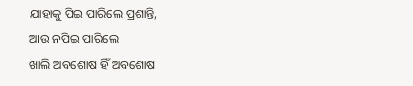ଯାହାକୁ ପିଇ ପାରିଲେ ପ୍ରଶାନ୍ତି,
ଆଉ ନପିଇ ପାରିଲେ
ଖାଲି ଅବଶୋଷ ହିଁ ଅବଶୋଷ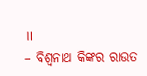॥
– ବିଶ୍ୱନାଥ କିଙ୍କର ରାଉତ